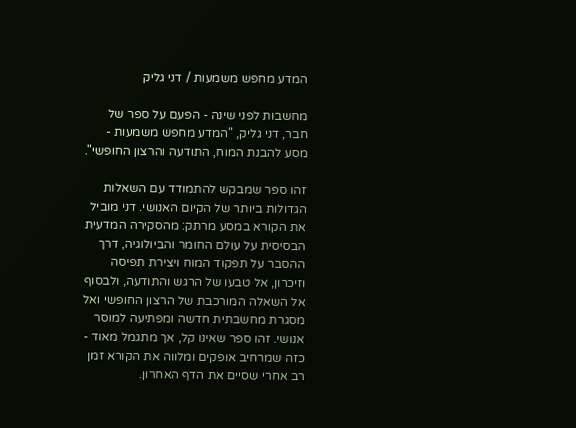המדע מחפש משמעות / דני גליק

מחשבות לפני שינה - הפעם על ספר של חבר, דני גליק, "המדע מחפש משמעות - מסע להבנת המוח, התודעה והרצון החופשי".

זהו ספר שמבקש להתמודד עם השאלות הגדולות ביותר של הקיום האנושי. דני מוביל את הקורא במסע מרתק: מהסקירה המדעית הבסיסית על עולם החומר והביולוגיה, דרך ההסבר על תפקוד המוח ויצירת תפיסה וזיכרון, אל טבעו של הרגש והתודעה, ולבסוף אל השאלה המורכבת של הרצון החופשי ואל מסגרת מחשבתית חדשה ומפתיעה למוסר אנושי. זהו ספר שאינו קל, אך מתגמל מאוד - כזה שמרחיב אופקים ומלווה את הקורא זמן רב אחרי שסיים את הדף האחרון.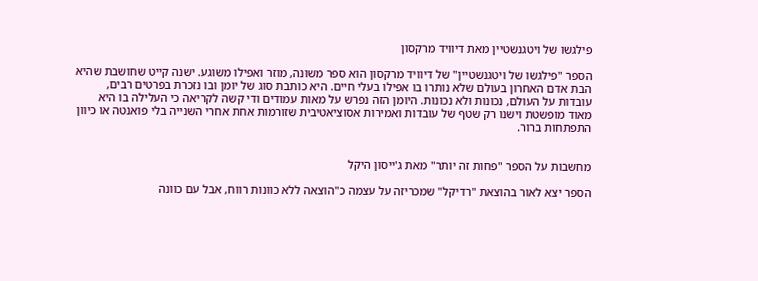פילגשו של ויטגנשטיין מאת דיוויד מרקסון

הספר "פילגשו של ויטגנשטיין" של דיוויד מרקסון הוא ספר משונה, מוזר ואפילו משוגע. ישנה קייט שחושבת שהיא הבת אדם האחרון בעולם שלא נותרו בו אפילו בעלי חיים. היא כותבת סוג של יומן ובו נזכרת בפרטים רבים, עובדות על העולם, נכונות ולא נכונות. היומן הזה נפרש על מאות עמודים ודי קשה לקריאה כי העלילה בו היא מאוד מופשטת וישנו רק שטף של עובדות ואמירות אסוציאטיבית שזורמות אחת אחרי השנייה בלי פואנטה או כיוון התפתחות ברור.


מחשבות על הספר "פחות זה יותר" מאת ג'ייסון היקל

הספר יצא לאור בהוצאת "רדיקל" שמכריזה על עצמה כ"הוצאה ללא כוונות רווח, אבל עם כוונה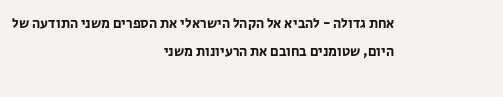אחת גדולה - להביא אל הקהל הישראלי את הספרים משני התודעה של היום, שטומנים בחובם את הרעיונות משני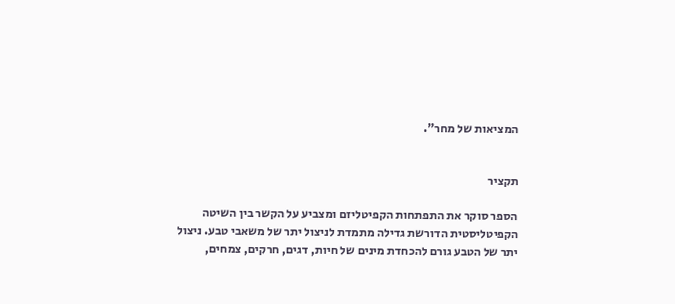המציאות של מחר".


תקציר

הספר סוקר את התפתחות הקפיטליזם ומצביע על הקשר בין השיטה הקפיטליסטית הדורשת גדילה מתמדת לניצול יתר של משאבי טבע. ניצול יתר של הטבע גורם להכחדת מינים של חיות, דגים, חרקים, צמחים,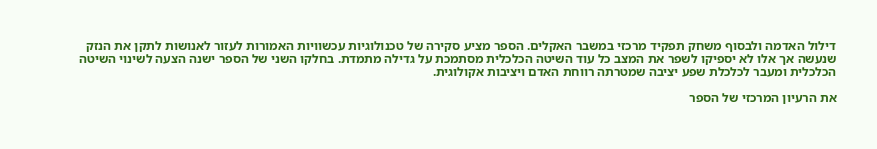דילול האדמה ולבסוף משחק תפקיד מרכזי במשבר האקלים. הספר מציע סקירה של טכנולוגיות עכשוויות האמורות לעזור לאנושות לתקן את הנזק שנעשה אך אלו לא יספיקו לשפר את המצב כל עוד השיטה הכלכלית מסתמכת על גדילה מתמדת. בחלקו השני של הספר ישנה הצעה לשינוי השיטה הכלכלית ומעבר לכלכלת שפע יציבה שמטרתה רווחת האדם ויציבות אקולוגית.

את הרעיון המרכזי של הספר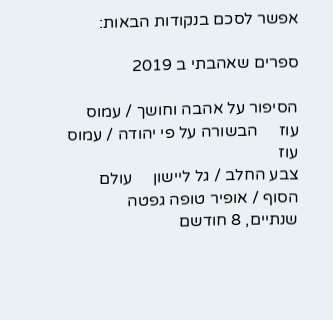אפשר לסכם בנקודות הבאות:

ספרים שאהבתי ב 2019

הסיפור על אהבה וחושך / עמוס עוז     הבשורה על פי יהודה / עמוס עוז
צבע החלב / גל ליישון     עולם הסוף / אופיר טופה גפטה
שנתיים, 8 חודשם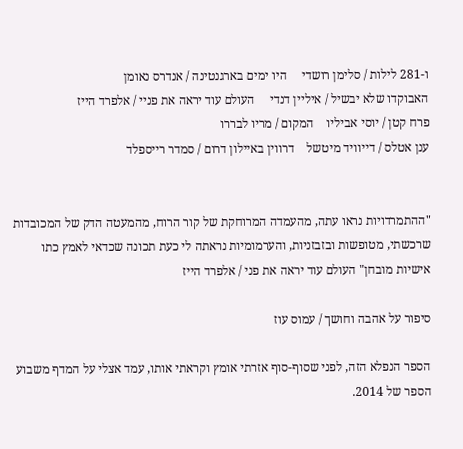ו-281 לילות / סלימן רושדי     היו ימים בארגנטינה / אנדרס נאומן
האבוקדו שלא יבשיל / איליין דנדי     העולם עוד יראה את פניי / אלפרד הייז
פרח קטן / יוסי אביליו    המקום / מריו לבררו
ענן אטלס / דייוויד מיטשל    דרווין באיילון דרום / סמדר רייספלד


"ההתמרדויות נראו עתה, מהעמדה המרוחקת של קור הרוח, מהמעטה הדק של המכובדות שרכשתי, מטופשות ובזבזניות, והערמומיות נראתה לי כעת תכונה שכדאי לאמץ כתו אישיות מובחן" העולם עוד יראה את פני / אלפרד הייז

סיפור על אהבה וחושך / עמוס עוז

הספר הנפלא הזה, לפני שסוף-סוף אזרתי אומץ וקראתי אותו, עמד אצלי על המדף משבוע הספר של 2014.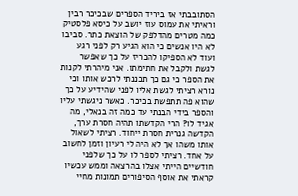הסתובבתי אז ביריד הספרים שבכיכר רבין וראיתי את עמוס עוז יושב על כיסא פלסטיק כמה מטרים מהדלפק של הוצאת כתר. סביבו לא היו אנשים כי הוא הגיע רק לפני רגע ועוד לא הספיקו להכריז על כך שאפשר לגשת ולקבל את חתימתו. אני מיהרתי לקנות את הספר כי גם כך תכננתי לרכש אותו וכי נורא רציתי לגשת אליו לפני שהידיע על כך שהוא פה תתפשת בכיכר. כאשר ניגשתי עליו והספר בידי הבנתי עד כמה זה בנאלי, מה אגיד לו? הרי הקדשתו תהיה חסרת ערך, הקדשה גנרית חסרת ייחוד. רציתי לשאול אותו משהו אך לא היה לי רעיון וזמן לחשוב על אחד. רציתי לספר לו על כך שלפני חודשיים הייתי אצלו בהרצאה וממש עכשיו קראתי את אוסף הסיפורים תמונות מחיי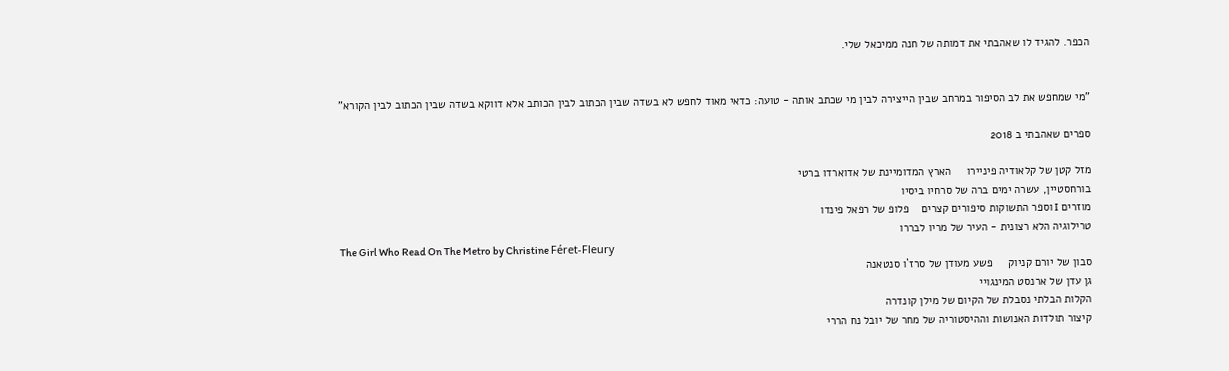הכפר. להגיד לו שאהבתי את דמותה של חנה ממיכאל שלי.


"מי שמחפש את לב הסיפור במרחב שבין הייצירה לבין מי שכתב אותה - טועה: כדאי מאוד לחפש לא בשדה שבין הכתוב לבין הכותב אלא דווקא בשדה שבין הכתוב לבין הקורא"

ספרים שאהבתי ב 2018

מזל קטן של קלאודיה פיניירו     הארץ המדומיינת של אדוארדו ברטי
בורחסטיין, עשרה ימים ברה של סרחיו ביסיו
מוזרים I וספר התשוקות סיפורים קצרים    פלופ של רפאל פינדו
טרילוגיה הלא רצונית - העיר של מריו לבררו
The Girl Who Read On The Metro by Christine Féret-Fleury
סבון של יורם קניוק     פשע מעודן של סרז`ו סנטאנה
גן עדן של ארנסט המינגויי
הקלות הבלתי נסבלת של הקיום של מילן קונדרה
קיצור תולדות האנושות וההיסטוריה של מחר של יובל נח הררי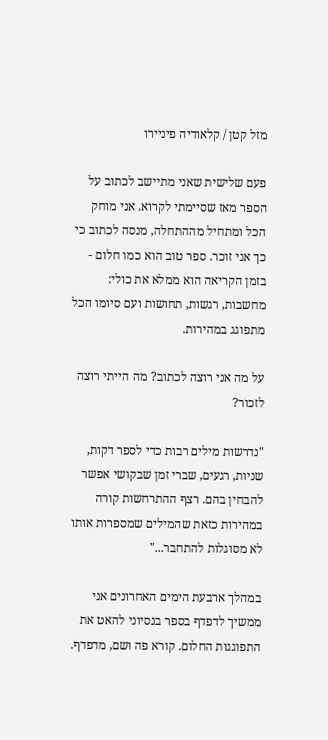מזל קטן / קלאודיה פיניירו

פעם שלישית שאני מתיישב לכתוב על הספר מאז שסיימתי לקרוא. אני מוחק הכל ומתחיל מההתחלה, מנסה לכתוב כי כך אני זוכר. ספר טוב הוא כמו חלום - בזמן הקריאה הוא ממלא את כולי: מחשבות, רגשות, תחושות ועם סיומו הכל מתפוגג במהירות.

על מה אני רוצה לכתוב? מה הייתי רוצה לזכור?

"נדרשות מילים רבות כדי לספר דקות, שניות, רגעים, שברי זמן שבקושי אפשר להבחין בהם. רצף ההתרחשות קורה במהירות כזאת שהמילים שמספרות אותו לא מסוגלות להתחבר..."

במהלך ארבעת הימים האחרונים אני ממשיך לדפדף בספר בנסיוני להאט את התפוגגות החלום. קורא פה ושם, מדפדף.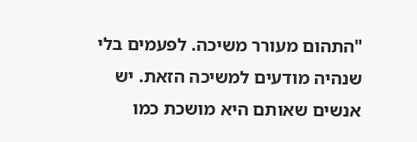"התהום מעורר משיכה. לפעמים בלי שנהיה מודעים למשיכה הזאת. יש אנשים שאותם היא מושכת כמו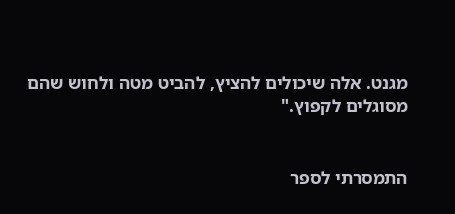מגנט. אלה שיכולים להציץ, להביט מטה ולחוש שהם מסוגלים לקפוץ."


התמסרתי לספר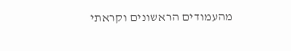מהעמודים הראשונים וקראתי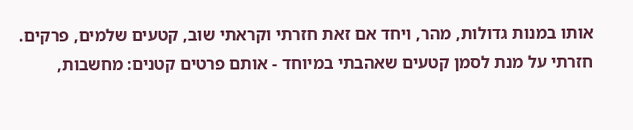אותו במנות גדולות, מהר, ויחד אם זאת חזרתי וקראתי שוב, קטעים שלמים, פרקים. חזרתי על מנת לסמן קטעים שאהבתי במיוחד - אותם פרטים קטנים: מחשבות,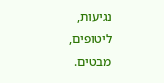נגיעות, ליטופים, מבטים.